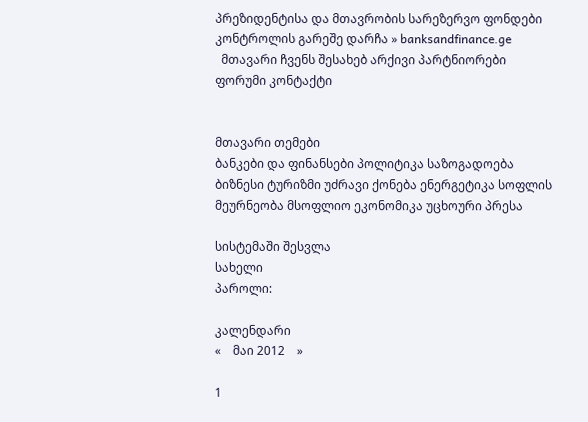პრეზიდენტისა და მთავრობის სარეზერვო ფონდები კონტროლის გარეშე დარჩა » banksandfinance.ge
  მთავარი ჩვენს შესახებ არქივი პარტნიორები ფორუმი კონტაქტი


მთავარი თემები
ბანკები და ფინანსები პოლიტიკა საზოგადოება ბიზნესი ტურიზმი უძრავი ქონება ენერგეტიკა სოფლის მეურნეობა მსოფლიო ეკონომიკა უცხოური პრესა

სისტემაში შესვლა
სახელი
პაროლი:

კალენდარი
«    მაი 2012    »

1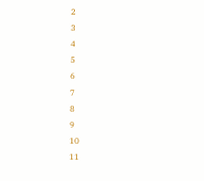2
3
4
5
6
7
8
9
10
11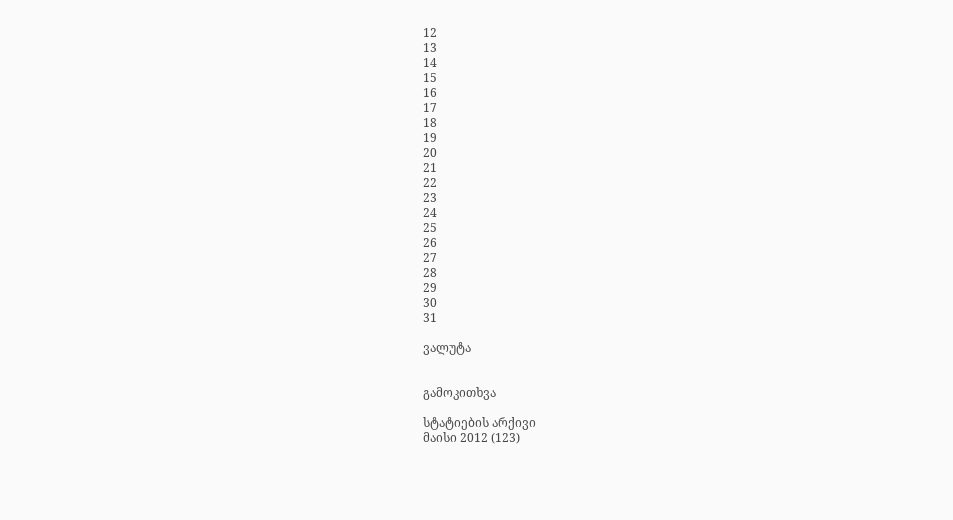12
13
14
15
16
17
18
19
20
21
22
23
24
25
26
27
28
29
30
31

ვალუტა


გამოკითხვა

სტატიების არქივი
მაისი 2012 (123)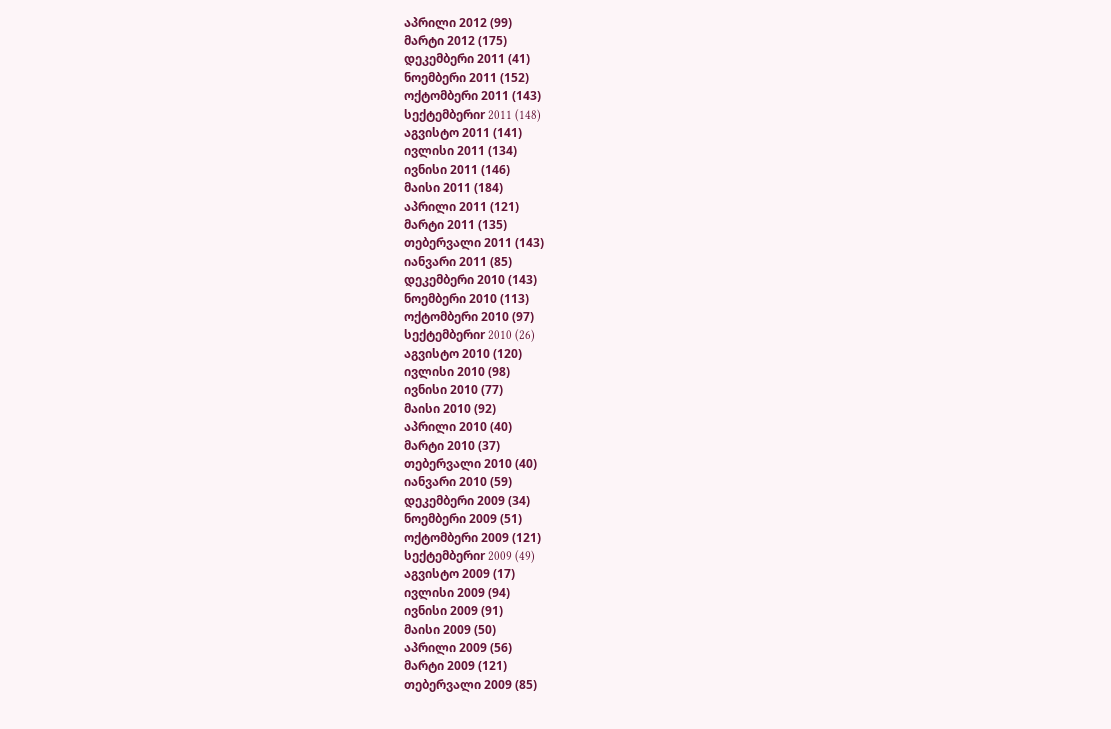აპრილი 2012 (99)
მარტი 2012 (175)
დეკემბერი 2011 (41)
ნოემბერი 2011 (152)
ოქტომბერი 2011 (143)
სექტემბერიr 2011 (148)
აგვისტო 2011 (141)
ივლისი 2011 (134)
ივნისი 2011 (146)
მაისი 2011 (184)
აპრილი 2011 (121)
მარტი 2011 (135)
თებერვალი 2011 (143)
იანვარი 2011 (85)
დეკემბერი 2010 (143)
ნოემბერი 2010 (113)
ოქტომბერი 2010 (97)
სექტემბერიr 2010 (26)
აგვისტო 2010 (120)
ივლისი 2010 (98)
ივნისი 2010 (77)
მაისი 2010 (92)
აპრილი 2010 (40)
მარტი 2010 (37)
თებერვალი 2010 (40)
იანვარი 2010 (59)
დეკემბერი 2009 (34)
ნოემბერი 2009 (51)
ოქტომბერი 2009 (121)
სექტემბერიr 2009 (49)
აგვისტო 2009 (17)
ივლისი 2009 (94)
ივნისი 2009 (91)
მაისი 2009 (50)
აპრილი 2009 (56)
მარტი 2009 (121)
თებერვალი 2009 (85)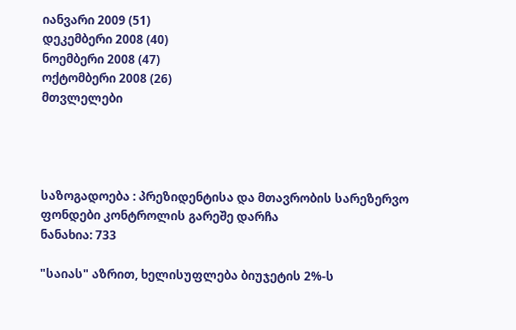იანვარი 2009 (51)
დეკემბერი 2008 (40)
ნოემბერი 2008 (47)
ოქტომბერი 2008 (26)
მთვლელები




საზოგადოება : პრეზიდენტისა და მთავრობის სარეზერვო ფონდები კონტროლის გარეშე დარჩა
ნანახია: 733

"საიას" აზრით, ხელისუფლება ბიუჯეტის 2%-ს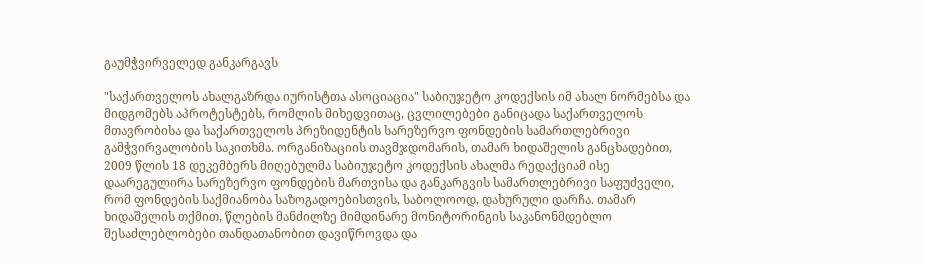გაუმჭვირველედ განკარგავს

"საქართველოს ახალგაზრდა იურისტთა ასოციაცია" საბიუჯეტო კოდექსის იმ ახალ ნორმებსა და მიდგომებს აპროტესტებს, რომლის მიხედვითაც, ცვლილებები განიცადა საქართველოს მთავრობისა და საქართველოს პრეზიდენტის სარეზერვო ფონდების სამართლებრივი გამჭვირვალობის საკითხმა. ორგანიზაციის თავმჯდომარის, თამარ ხიდაშელის განცხადებით, 2009 წლის 18 დეკემბერს მიღებულმა საბიუჯეტო კოდექსის ახალმა რედაქციამ ისე დაარეგულირა სარეზერვო ფონდების მართვისა და განკარგვის სამართლებრივი საფუძველი, რომ ფონდების საქმიანობა საზოგადოებისთვის, საბოლოოდ, დახურული დარჩა. თამარ ხიდაშელის თქმით, წლების მანძილზე მიმდინარე მონიტორინგის საკანონმდებლო შესაძლებლობები თანდათანობით დავიწროვდა და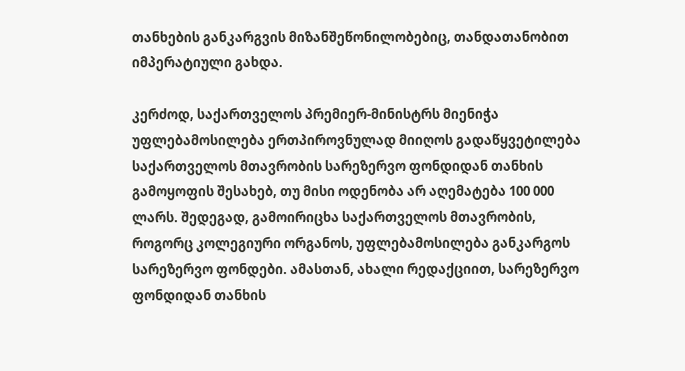თანხების განკარგვის მიზანშეწონილობებიც, თანდათანობით იმპერატიული გახდა.

კერძოდ, საქართველოს პრემიერ-მინისტრს მიენიჭა უფლებამოსილება ერთპიროვნულად მიიღოს გადაწყვეტილება საქართველოს მთავრობის სარეზერვო ფონდიდან თანხის გამოყოფის შესახებ, თუ მისი ოდენობა არ აღემატება 100 000 ლარს. შედეგად, გამოირიცხა საქართველოს მთავრობის, როგორც კოლეგიური ორგანოს, უფლებამოსილება განკარგოს სარეზერვო ფონდები. ამასთან, ახალი რედაქციით, სარეზერვო ფონდიდან თანხის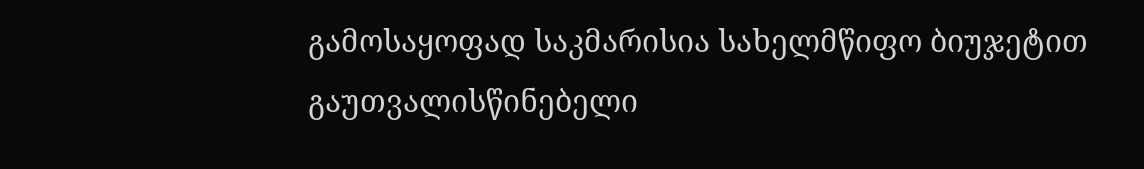გამოსაყოფად საკმარისია სახელმწიფო ბიუჯეტით გაუთვალისწინებელი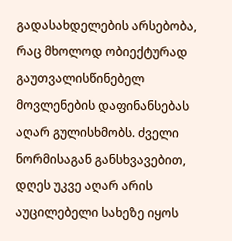გადასახდელების არსებობა, რაც მხოლოდ ობიექტურად გაუთვალისწინებელ მოვლენების დაფინანსებას აღარ გულისხმობს. ძველი ნორმისაგან განსხვავებით, დღეს უკვე აღარ არის აუცილებელი სახეზე იყოს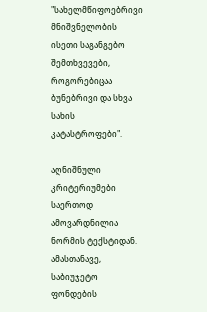"სახელმწიფოებრივი მნიშვნელობის ისეთი საგანგებო შემთხვევები, როგორებიცაა ბუნებრივი და სხვა სახის კატასტროფები".

აღნიშნული კრიტერიუმები საერთოდ ამოვარდნილია ნორმის ტექსტიდან. ამასთანავე, საბიუჯეტო ფონდების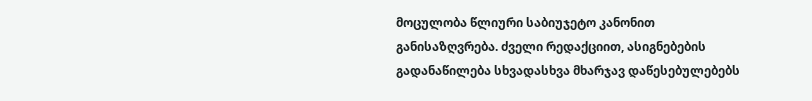მოცულობა წლიური საბიუჯეტო კანონით განისაზღვრება. ძველი რედაქციით, ასიგნებების გადანაწილება სხვადასხვა მხარჯავ დაწესებულებებს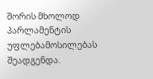შორის მხოლოდ პარლამენტის უფლებამოსილებას შეადგენდა.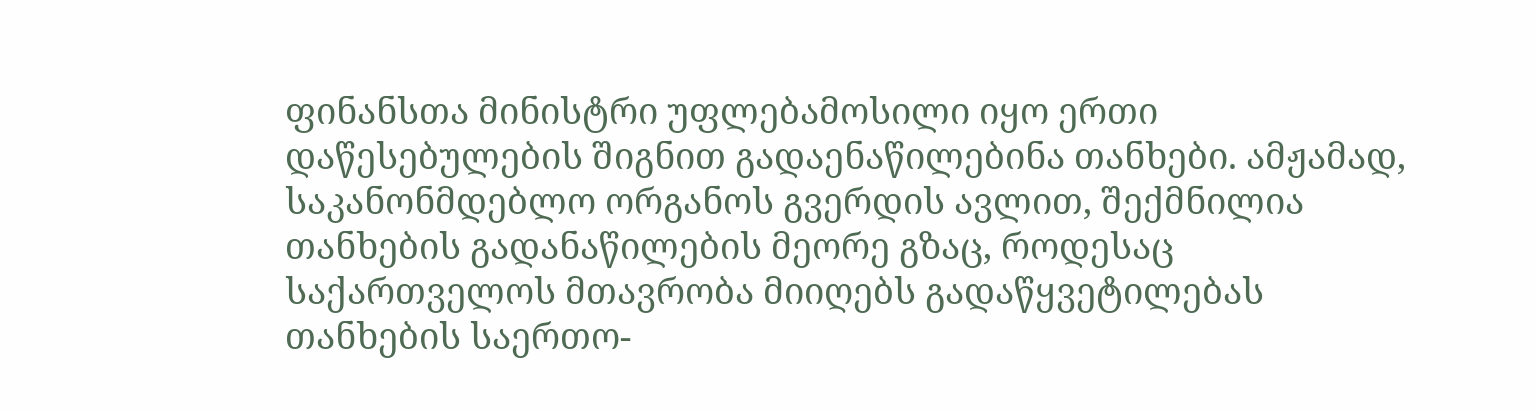ფინანსთა მინისტრი უფლებამოსილი იყო ერთი დაწესებულების შიგნით გადაენაწილებინა თანხები. ამჟამად, საკანონმდებლო ორგანოს გვერდის ავლით, შექმნილია თანხების გადანაწილების მეორე გზაც, როდესაც საქართველოს მთავრობა მიიღებს გადაწყვეტილებას თანხების საერთო-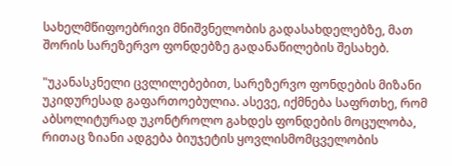სახელმწიფოებრივი მნიშვნელობის გადასახდელებზე, მათ შორის სარეზერვო ფონდებზე გადანაწილების შესახებ.

"უკანასკნელი ცვლილებებით, სარეზერვო ფონდების მიზანი უკიდურესად გაფართოებულია. ასევე, იქმნება საფრთხე, რომ აბსოლიტურად უკონტროლო გახდეს ფონდების მოცულობა, რითაც ზიანი ადგება ბიუჯეტის ყოვლისმომცველობის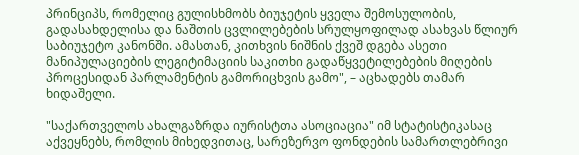პრინციპს, რომელიც გულისხმობს ბიუჯეტის ყველა შემოსულობის, გადასახდელისა და ნაშთის ცვლილებების სრულყოფილად ასახვას წლიურ საბიუჯეტო კანონში. ამასთან, კითხვის ნიშნის ქვეშ დგება ასეთი მანიპულაციების ლეგიტიმაციის საკითხი გადაწყვეტილებების მიღების პროცესიდან პარლამენტის გამორიცხვის გამო", – აცხადებს თამარ ხიდაშელი.

"საქართველოს ახალგაზრდა იურისტთა ასოციაცია" იმ სტატისტიკასაც აქვეყნებს, რომლის მიხედვითაც, სარეზერვო ფონდების სამართლებრივი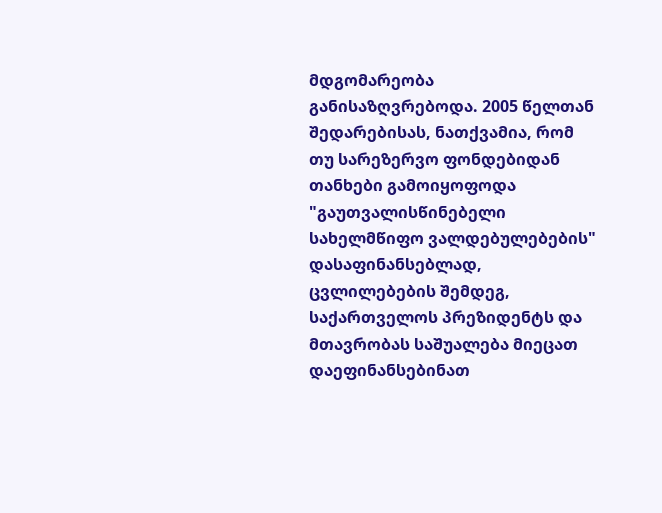მდგომარეობა განისაზღვრებოდა. 2005 წელთან შედარებისას, ნათქვამია, რომ თუ სარეზერვო ფონდებიდან თანხები გამოიყოფოდა "გაუთვალისწინებელი სახელმწიფო ვალდებულებების" დასაფინანსებლად, ცვლილებების შემდეგ, საქართველოს პრეზიდენტს და მთავრობას საშუალება მიეცათ დაეფინანსებინათ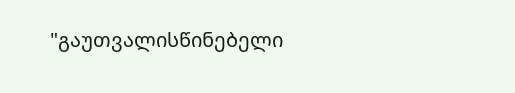"გაუთვალისწინებელი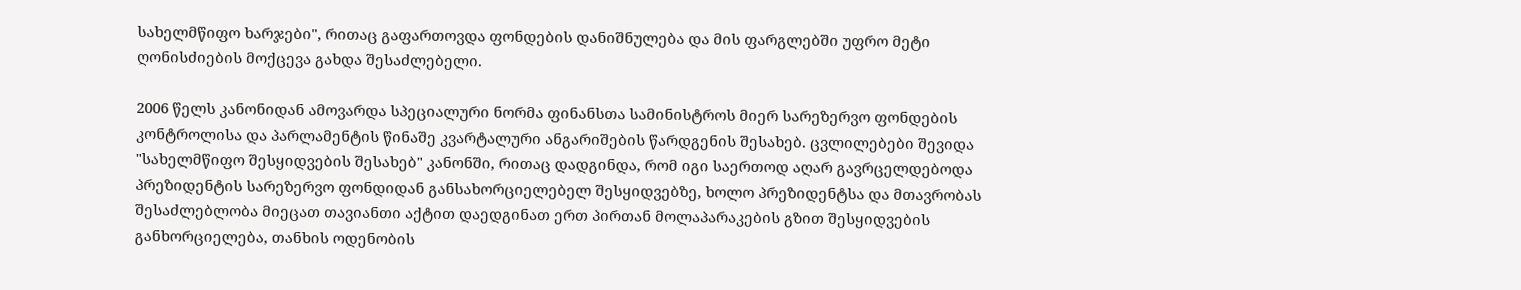სახელმწიფო ხარჯები", რითაც გაფართოვდა ფონდების დანიშნულება და მის ფარგლებში უფრო მეტი ღონისძიების მოქცევა გახდა შესაძლებელი.

2006 წელს კანონიდან ამოვარდა სპეციალური ნორმა ფინანსთა სამინისტროს მიერ სარეზერვო ფონდების კონტროლისა და პარლამენტის წინაშე კვარტალური ანგარიშების წარდგენის შესახებ. ცვლილებები შევიდა "სახელმწიფო შესყიდვების შესახებ" კანონში, რითაც დადგინდა, რომ იგი საერთოდ აღარ გავრცელდებოდა პრეზიდენტის სარეზერვო ფონდიდან განსახორციელებელ შესყიდვებზე, ხოლო პრეზიდენტსა და მთავრობას შესაძლებლობა მიეცათ თავიანთი აქტით დაედგინათ ერთ პირთან მოლაპარაკების გზით შესყიდვების განხორციელება, თანხის ოდენობის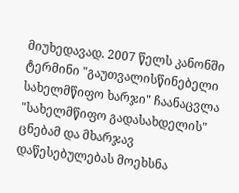მიუხედავად. 2007 წელს კანონში ტერმინი "გაუთვალისწინებელი სახელმწიფო ხარჯი" ჩაანაცვლა "სახელმწიფო გადასახდელის" ცნებამ და მხარჯავ დაწესებულებას მოეხსნა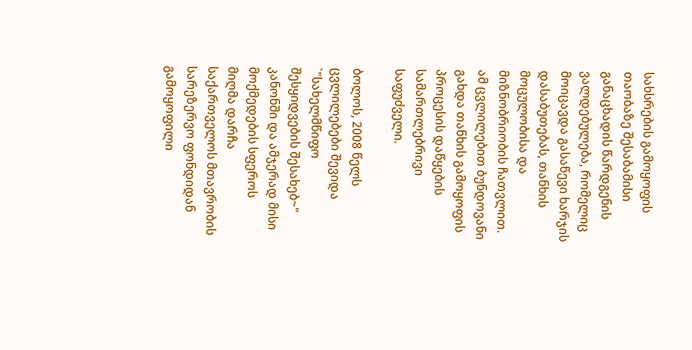სახსრების გამოყოფის თაობაზე შესაბამისი განაცხადის წარდგენის ვალდებულება, რომელიც მოიცავდა გასაწევი ხარჯის დასაბუთებას, თანხის მოცულობისა და მიზნობრიობის ჩათვლით. ამ ცვლილებით ბუნდოვანი გახდა თანხის გამოყოფის პროცესის დაწყების სამართლებრივი საფუძველი.

ბოლოს, 2008 წელს ცვლილებები შევიდა `"სახელმწიფო შესყიდვების შესახებ~" კანონში და ამჯერად მისი მოქმედების სფეროს მიღმა დარჩა საქართველოს მთავრობის სარეზერვო ფონდიდან გამოყოფილი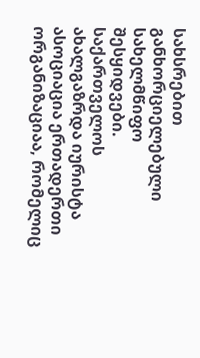სახსრებით განხორციელებული სახელმწიფო შესყიდვები.
საქართველოს ახალგაზრდა იურისტა ასოციაცია ერთადერთი ორგანიზაციაა, რომელიც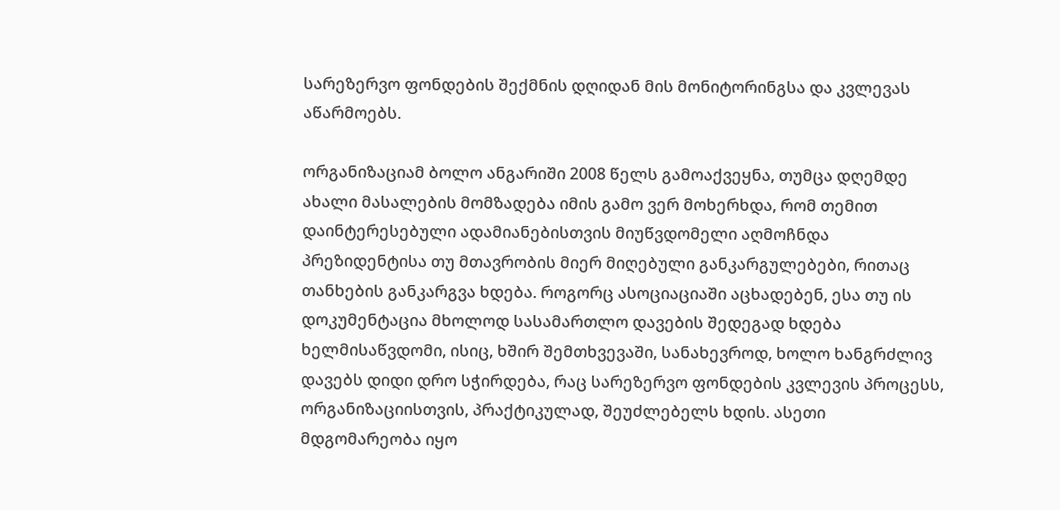სარეზერვო ფონდების შექმნის დღიდან მის მონიტორინგსა და კვლევას აწარმოებს.

ორგანიზაციამ ბოლო ანგარიში 2008 წელს გამოაქვეყნა, თუმცა დღემდე ახალი მასალების მომზადება იმის გამო ვერ მოხერხდა, რომ თემით დაინტერესებული ადამიანებისთვის მიუწვდომელი აღმოჩნდა პრეზიდენტისა თუ მთავრობის მიერ მიღებული განკარგულებები, რითაც თანხების განკარგვა ხდება. როგორც ასოციაციაში აცხადებენ, ესა თუ ის დოკუმენტაცია მხოლოდ სასამართლო დავების შედეგად ხდება ხელმისაწვდომი, ისიც, ხშირ შემთხვევაში, სანახევროდ, ხოლო ხანგრძლივ დავებს დიდი დრო სჭირდება, რაც სარეზერვო ფონდების კვლევის პროცესს, ორგანიზაციისთვის, პრაქტიკულად, შეუძლებელს ხდის. ასეთი მდგომარეობა იყო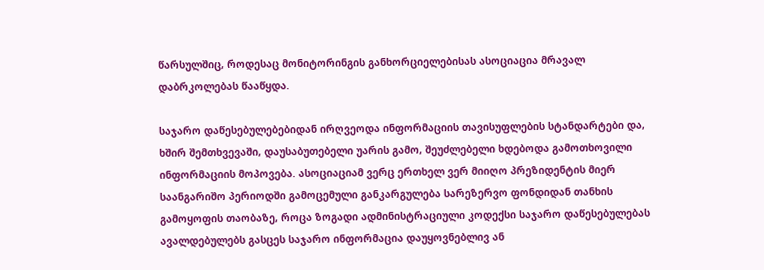წარსულშიც, როდესაც მონიტორინგის განხორციელებისას ასოციაცია მრავალ დაბრკოლებას წააწყდა.

საჯარო დაწესებულებებიდან ირღვეოდა ინფორმაციის თავისუფლების სტანდარტები და, ხშირ შემთხვევაში, დაუსაბუთებელი უარის გამო, შეუძლებელი ხდებოდა გამოთხოვილი ინფორმაციის მოპოვება. ასოციაციამ ვერც ერთხელ ვერ მიიღო პრეზიდენტის მიერ საანგარიშო პერიოდში გამოცემული განკარგულება სარეზერვო ფონდიდან თანხის გამოყოფის თაობაზე, როცა ზოგადი ადმინისტრაციული კოდექსი საჯარო დაწესებულებას ავალდებულებს გასცეს საჯარო ინფორმაცია დაუყოვნებლივ ან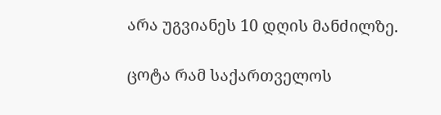არა უგვიანეს 10 დღის მანძილზე.

ცოტა რამ საქართველოს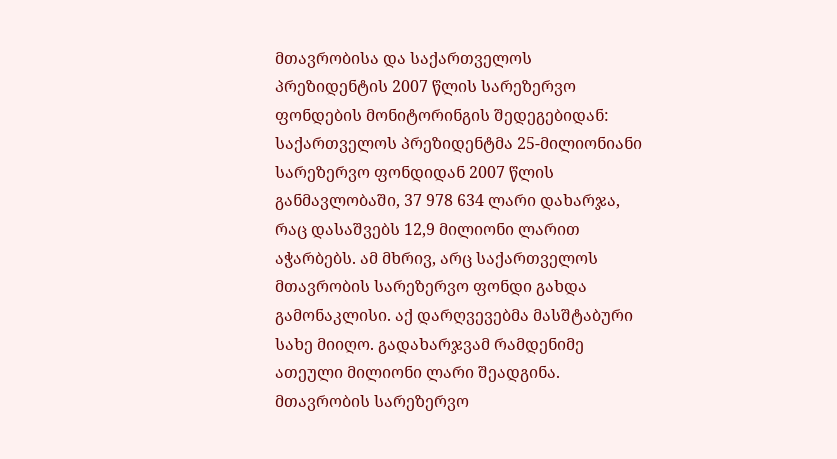მთავრობისა და საქართველოს პრეზიდენტის 2007 წლის სარეზერვო ფონდების მონიტორინგის შედეგებიდან: საქართველოს პრეზიდენტმა 25-მილიონიანი სარეზერვო ფონდიდან 2007 წლის განმავლობაში, 37 978 634 ლარი დახარჯა, რაც დასაშვებს 12,9 მილიონი ლარით აჭარბებს. ამ მხრივ, არც საქართველოს მთავრობის სარეზერვო ფონდი გახდა გამონაკლისი. აქ დარღვევებმა მასშტაბური სახე მიიღო. გადახარჯვამ რამდენიმე ათეული მილიონი ლარი შეადგინა. მთავრობის სარეზერვო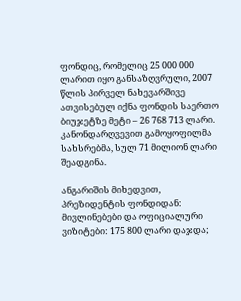ფონდიც, რომელიც 25 000 000 ლარით იყო განსაზღვრული, 2007 წლის პირველ ნახევარშივე ათვისებულ იქნა ფონდის საერთო ბიუჯეტზე მეტი – 26 768 713 ლარი. კანონდარღვევით გამოყოფილმა სახსრებმა, სულ 71 მილიონ ლარი შეადგინა.

ანგარიშის მიხედვით, პრეზიდენტის ფონდიდან: მივლინებები და ოფიციალური ვიზიტები: 175 800 ლარი დაჯდა;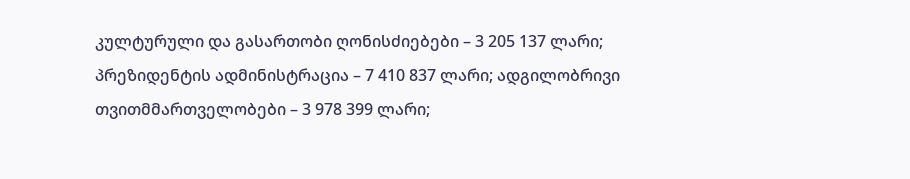კულტურული და გასართობი ღონისძიებები – 3 205 137 ლარი; პრეზიდენტის ადმინისტრაცია – 7 410 837 ლარი; ადგილობრივი თვითმმართველობები – 3 978 399 ლარი;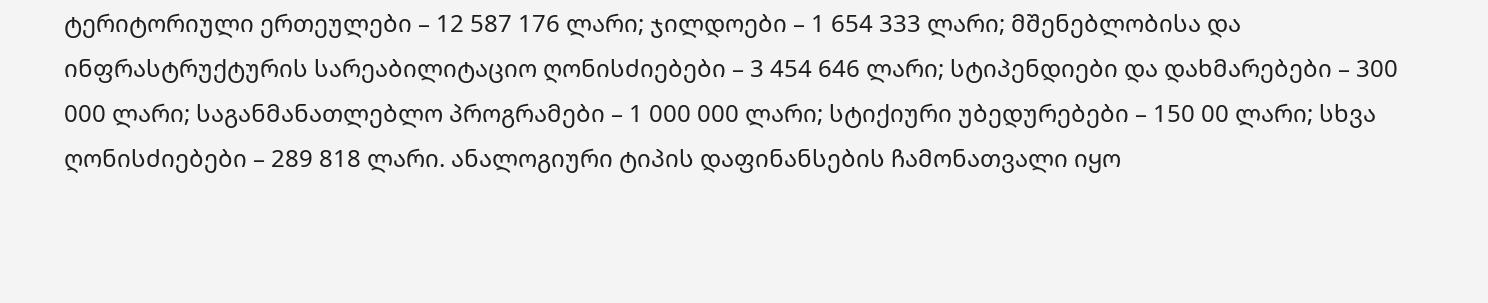ტერიტორიული ერთეულები – 12 587 176 ლარი; ჯილდოები – 1 654 333 ლარი; მშენებლობისა და ინფრასტრუქტურის სარეაბილიტაციო ღონისძიებები – 3 454 646 ლარი; სტიპენდიები და დახმარებები – 300 000 ლარი; საგანმანათლებლო პროგრამები – 1 000 000 ლარი; სტიქიური უბედურებები – 150 00 ლარი; სხვა ღონისძიებები – 289 818 ლარი. ანალოგიური ტიპის დაფინანსების ჩამონათვალი იყო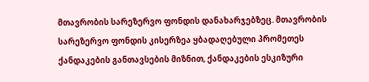მთავრობის სარეზერვო ფონდის დანახარჯებზეც. მთავრობის სარეზერვო ფონდის კისერზეა ყბადაღებული პრომეთეს ქანდაკების განთავსების მიზნით, ქანდაკების ესკიზური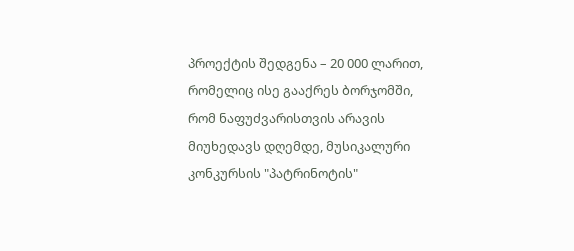პროექტის შედგენა – 20 000 ლარით, რომელიც ისე გააქრეს ბორჯომში, რომ ნაფუძვარისთვის არავის მიუხედავს დღემდე, მუსიკალური კონკურსის "პატრინოტის"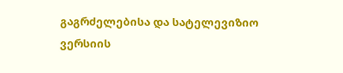გაგრძელებისა და სატელევიზიო ვერსიის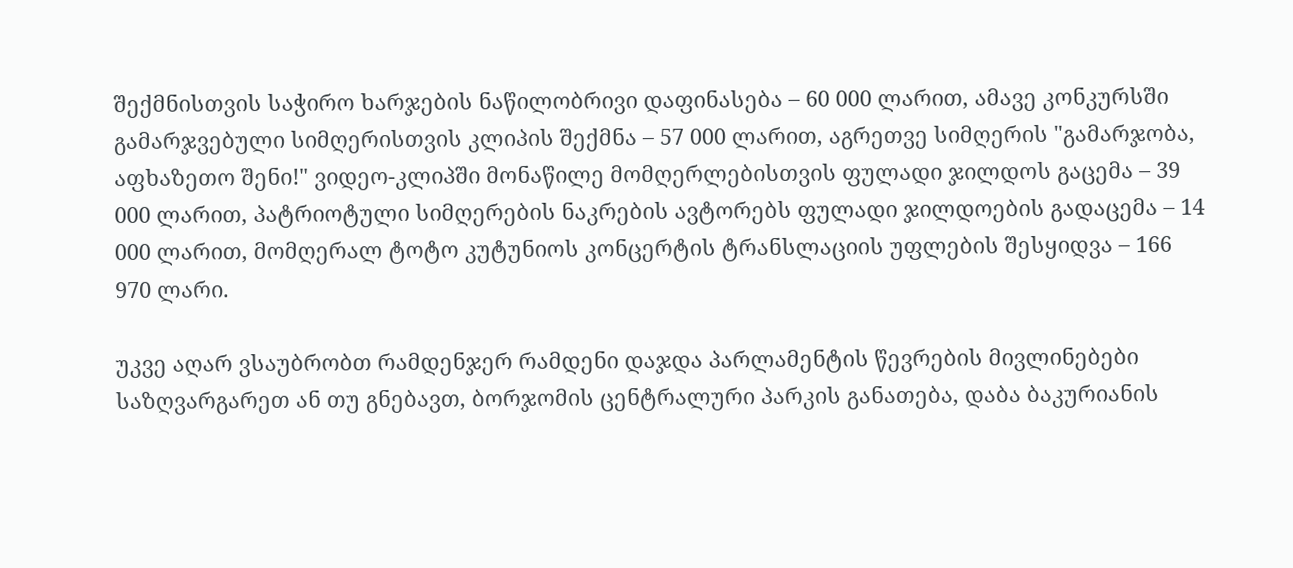შექმნისთვის საჭირო ხარჯების ნაწილობრივი დაფინასება – 60 000 ლარით, ამავე კონკურსში გამარჯვებული სიმღერისთვის კლიპის შექმნა – 57 000 ლარით, აგრეთვე სიმღერის "გამარჯობა, აფხაზეთო შენი!" ვიდეო-კლიპში მონაწილე მომღერლებისთვის ფულადი ჯილდოს გაცემა – 39 000 ლარით, პატრიოტული სიმღერების ნაკრების ავტორებს ფულადი ჯილდოების გადაცემა – 14 000 ლარით, მომღერალ ტოტო კუტუნიოს კონცერტის ტრანსლაციის უფლების შესყიდვა – 166 970 ლარი.

უკვე აღარ ვსაუბრობთ რამდენჯერ რამდენი დაჯდა პარლამენტის წევრების მივლინებები საზღვარგარეთ ან თუ გნებავთ, ბორჯომის ცენტრალური პარკის განათება, დაბა ბაკურიანის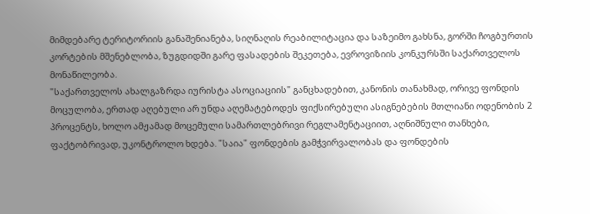მიმდებარე ტერიტორიის განაშენიანება, სიღნაღის რეაბილიტაცია და საზეიმო გახსნა, გორში ჩოგბურთის კორტების მშენებლობა, ზუგდიდში გარე ფასადების შეკეთება, ევროვიზიის კონკურსში საქართველოს მონაწილეობა.
"საქართველოს ახალგაზრდა იურისტა ასოციაციის" განცხადებით, კანონის თანახმად, ორივე ფონდის მოცულობა, ერთად აღებული არ უნდა აღემატებოდეს ფიქსირებული ასიგნებების მთლიანი ოდენობის 2 პროცენტს, ხოლო ამჟამად მოცემული სამართლებრივი რეგლამენტაციით, აღნიშნული თანხები, ფაქტობრივად, უკონტროლო ხდება. "საია" ფონდების გამჭვირვალობას და ფონდების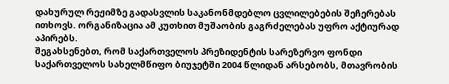დახურულ რეჟიმზე გადასვლის საკანონმდებლო ცვლილებების შეჩერებას ითხოვს. ორგანიზაცია ამ კუთხით მუშაობის გაგრძელებას უფრო აქტიურად აპირებს.
შეგახსენებთ, რომ საქართველოს პრეზიდენტის სარეზერვო ფონდი საქართველოს სახელმწიფო ბიუჯეტში 2004 წლიდან არსებობს, მთავრობის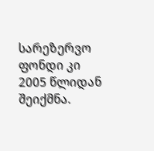სარეზერვო ფონდი კი 2005 წლიდან შეიქმნა.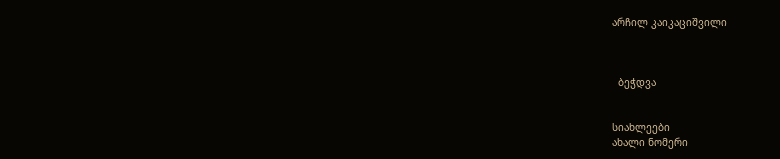არჩილ კაიკაციშვილი



  ბეჭდვა


სიახლეები
ახალი ნომერი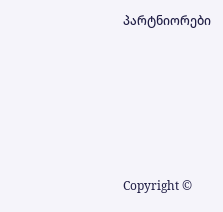პარტნიორები










Copyright ©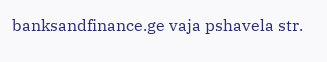banksandfinance.ge vaja pshavela str.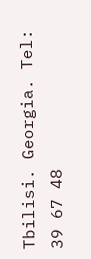Tbilisi. Georgia. Tel: 39 67 48